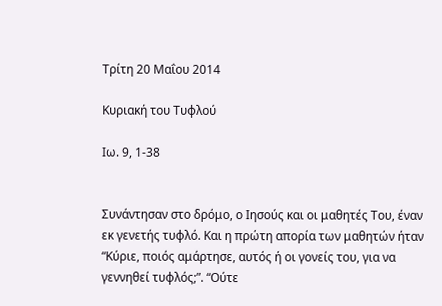Τρίτη 20 Μαΐου 2014

Κυριακή του Τυφλού

Ιω. 9, 1-38


Συνάντησαν στο δρόμο, ο Ιησούς και οι μαθητές Του, έναν εκ γενετής τυφλό. Και η πρώτη απορία των μαθητών ήταν “Κύριε, ποιός αμάρτησε, αυτός ή οι γονείς του, για να γεννηθεί τυφλός;”. “Ούτε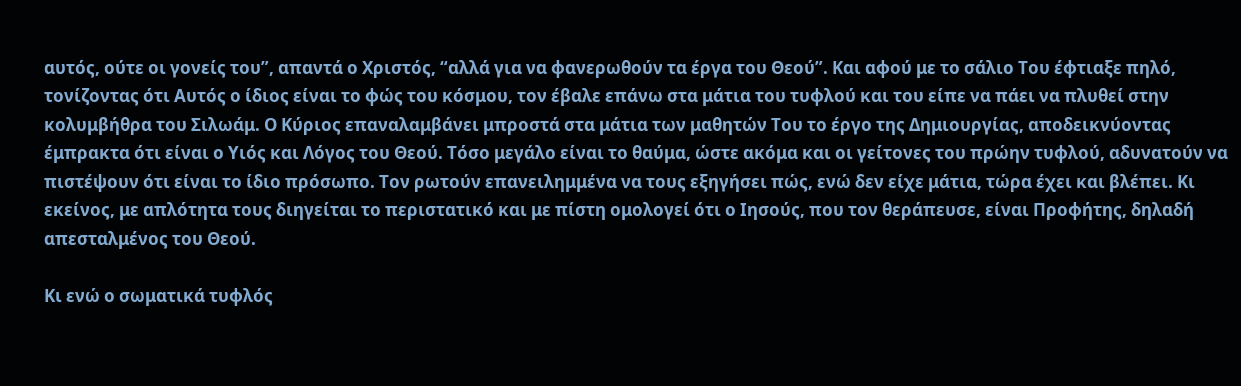αυτός, ούτε οι γονείς του”, απαντά ο Χριστός, “αλλά για να φανερωθούν τα έργα του Θεού”. Και αφού με το σάλιο Του έφτιαξε πηλό, τονίζοντας ότι Αυτός ο ίδιος είναι το φώς του κόσμου, τον έβαλε επάνω στα μάτια του τυφλού και του είπε να πάει να πλυθεί στην κολυμβήθρα του Σιλωάμ. Ο Κύριος επαναλαμβάνει μπροστά στα μάτια των μαθητών Του το έργο της Δημιουργίας, αποδεικνύοντας έμπρακτα ότι είναι ο Υιός και Λόγος του Θεού. Τόσο μεγάλο είναι το θαύμα, ώστε ακόμα και οι γείτονες του πρώην τυφλού, αδυνατούν να πιστέψουν ότι είναι το ίδιο πρόσωπο. Τον ρωτούν επανειλημμένα να τους εξηγήσει πώς, ενώ δεν είχε μάτια, τώρα έχει και βλέπει. Κι εκείνος, με απλότητα τους διηγείται το περιστατικό και με πίστη ομολογεί ότι ο Ιησούς, που τον θεράπευσε, είναι Προφήτης, δηλαδή απεσταλμένος του Θεού.

Κι ενώ ο σωματικά τυφλός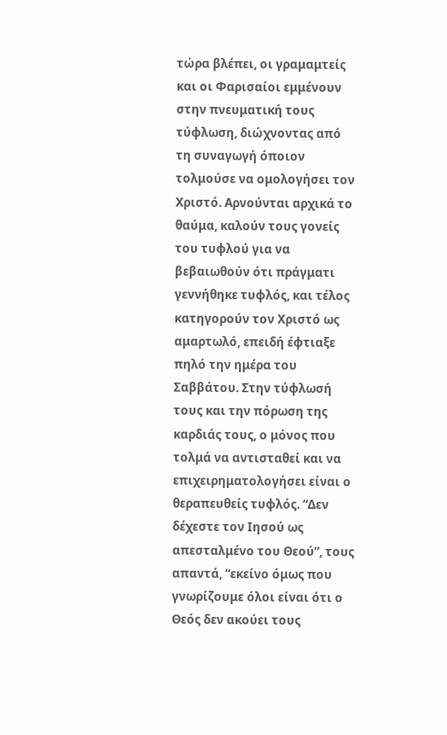τώρα βλέπει, οι γραμαμτείς και οι Φαρισαίοι εμμένουν στην πνευματική τους τύφλωση, διώχνοντας από τη συναγωγή όποιον τολμούσε να ομολογήσει τον Χριστό. Αρνούνται αρχικά το θαύμα, καλούν τους γονείς του τυφλού για να βεβαιωθούν ότι πράγματι γεννήθηκε τυφλός, και τέλος κατηγορούν τον Χριστό ως αμαρτωλό, επειδή έφτιαξε πηλό την ημέρα του Σαββάτου. Στην τύφλωσή τους και την πόρωση της καρδιάς τους, ο μόνος που τολμά να αντισταθεί και να επιχειρηματολογήσει είναι ο θεραπευθείς τυφλός. “Δεν δέχεστε τον Ιησού ως απεσταλμένο του Θεού”, τους απαντά, “εκείνο όμως που γνωρίζουμε όλοι είναι ότι ο Θεός δεν ακούει τους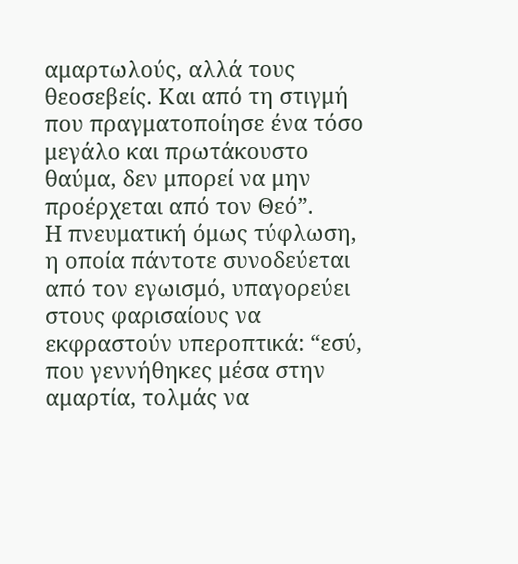αμαρτωλούς, αλλά τους θεοσεβείς. Και από τη στιγμή που πραγματοποίησε ένα τόσο μεγάλο και πρωτάκουστο θαύμα, δεν μπορεί να μην προέρχεται από τον Θεό”.
Η πνευματική όμως τύφλωση, η οποία πάντοτε συνοδεύεται από τον εγωισμό, υπαγορεύει στους φαρισαίους να εκφραστούν υπεροπτικά: “εσύ, που γεννήθηκες μέσα στην αμαρτία, τολμάς να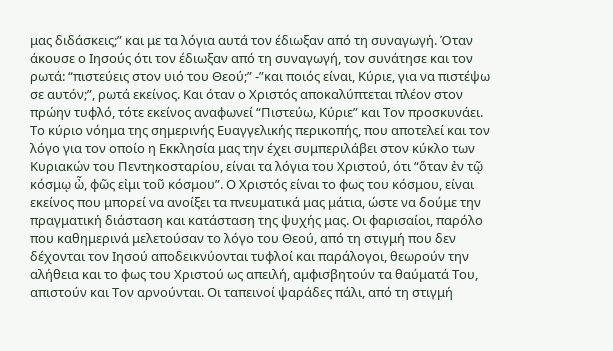μας διδάσκεις;” και με τα λόγια αυτά τον έδιωξαν από τη συναγωγή. Όταν άκουσε ο Ιησούς ότι τον έδιωξαν από τη συναγωγή, τον συνάτησε και τον ρωτά: “πιστεύεις στον υιό του Θεού;” -”και ποιός είναι, Κύριε, για να πιστέψω σε αυτόν;”, ρωτά εκείνος. Και όταν ο Χριστός αποκαλύπτεται πλέον στον πρώην τυφλό, τότε εκείνος αναφωνεί “Πιστεύω, Κύριε” και Τον προσκυνάει.
Το κύριο νόημα της σημερινής Ευαγγελικής περικοπής, που αποτελεί και τον λόγο για τον οποίο η Εκκλησία μας την έχει συμπεριλάβει στον κύκλο των Κυριακών του Πεντηκοσταρίου, είναι τα λόγια του Χριστού, ότι “ὅταν ἐν τῷ κόσμῳ ὦ, φῶς εἰμι τοῦ κόσμου”. Ο Χριστός είναι το φως του κόσμου, είναι εκείνος που μπορεί να ανοίξει τα πνευματικά μας μάτια, ώστε να δούμε την πραγματική διάσταση και κατάσταση της ψυχής μας. Οι φαρισαίοι, παρόλο που καθημερινά μελετούσαν το λόγο του Θεού, από τη στιγμή που δεν δέχονται τον Ιησού αποδεικνύονται τυφλοί και παράλογοι, θεωρούν την αλήθεια και το φως του Χριστού ως απειλή, αμφισβητούν τα θαύματά Του, απιστούν και Τον αρνούνται. Οι ταπεινοί ψαράδες πάλι, από τη στιγμή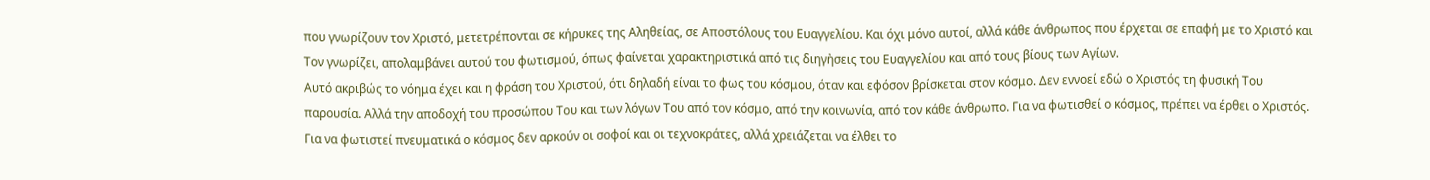που γνωρίζουν τον Χριστό, μετετρέπονται σε κήρυκες της Αληθείας, σε Αποστόλους του Ευαγγελίου. Και όχι μόνο αυτοί, αλλά κάθε άνθρωπος που έρχεται σε επαφή με το Χριστό και Τον γνωρίζει, απολαμβάνει αυτού του φωτισμού, όπως φαίνεται χαρακτηριστικά από τις διηγἠσεις του Ευαγγελίου και από τους βίους των Αγίων.
Αυτό ακριβώς το νόημα έχει και η φράση του Χριστού, ότι δηλαδή είναι το φως του κόσμου, όταν και εφόσον βρίσκεται στον κόσμο. Δεν εννοεί εδώ ο Χριστός τη φυσική Του παρουσία. Αλλά την αποδοχή του προσώπου Του και των λόγων Του από τον κόσμο, από την κοινωνία, από τον κάθε άνθρωπο. Για να φωτισθεί ο κόσμος, πρέπει να έρθει ο Χριστός. Για να φωτιστεί πνευματικά ο κόσμος δεν αρκούν οι σοφοί και οι τεχνοκράτες, αλλά χρειάζεται να έλθει το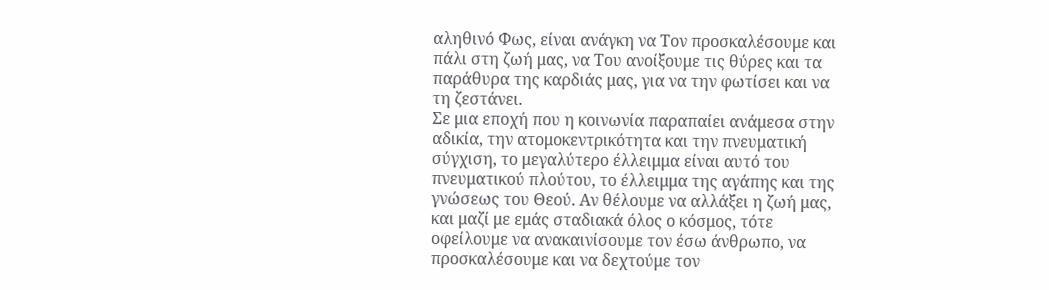αληθινό Φως, είναι ανάγκη να Τον προσκαλέσουμε και πάλι στη ζωή μας, να Του ανοίξουμε τις θύρες και τα παράθυρα της καρδιάς μας, για να την φωτίσει και να τη ζεστάνει.
Σε μια εποχή που η κοινωνία παραπαίει ανάμεσα στην αδικία, την ατομοκεντρικότητα και την πνευματική σύγχιση, το μεγαλύτερο έλλειμμα είναι αυτό του πνευματικού πλούτου, το έλλειμμα της αγάπης και της γνώσεως του Θεού. Αν θέλουμε να αλλάξει η ζωή μας, και μαζί με εμάς σταδιακά όλος ο κόσμος, τότε οφείλουμε να ανακαινίσουμε τον έσω άνθρωπο, να προσκαλέσουμε και να δεχτούμε τον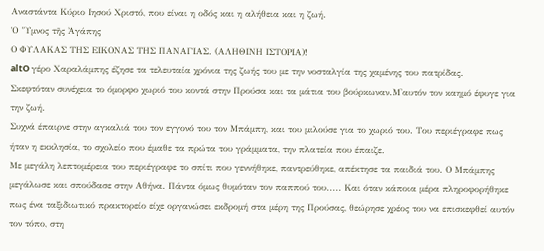Αναστάντα Κύριο Ιησού Χριστό, που είναι η οδός και η αλήθεια και η ζωή.
Ὁ Ὕμνος τῆς Ἀγάπης
Ο ΦΥΛΑΚΑΣ ΤΗΣ ΕΙΚΟΝΑΣ ΤΗΣ ΠΑΝΑΓΙΑΣ. (ΑΛΗΘΙΝΗ ΙΣΤΟΡΙΑ)!
altO γέρο Χαραλάμπης έζησε τα τελευταία χρόνια της ζωής του με την νοσταλγία της χαμένης του πατρίδας.
Σκεφτόταν συνέχεια το όμορφο χωριό του κοντά στην Προύσα και τα μάτια του βούρκωναν.Μ'αυτόν τον καημό έφυγε για την ζωή.
Συχνά έπαιρνε στην αγκαλιά του τον εγγονό του τον Μπάμπη, και του μιλούσε για το χωριό του. Του περιέγραφε πως ήταν η εκκλησία, το σχολείο που έμαθε τα πρώτα του γράμματα, την πλατεία που έπαιζε.
Με μεγάλη λεπτομέρεια του περιέγραφε το σπίτι που γεννήθηκε, παντρεύθηκε, απέκτησε τα παιδιά του. Ο Μπάμπης μεγάλωσε και σπούδασε στην Αθήνα. Πάντα όμως θυμόταν τον παππού του..... Και όταν κάποια μέρα πληροφορήθηκε πως ένα ταξιδιωτικό πρακτορείο είχε οργανώσει εκδρομή στα μέρη της Προύσας, θεώρησε χρέος του να επισκεφθεί αυτόν τον τόπο, στη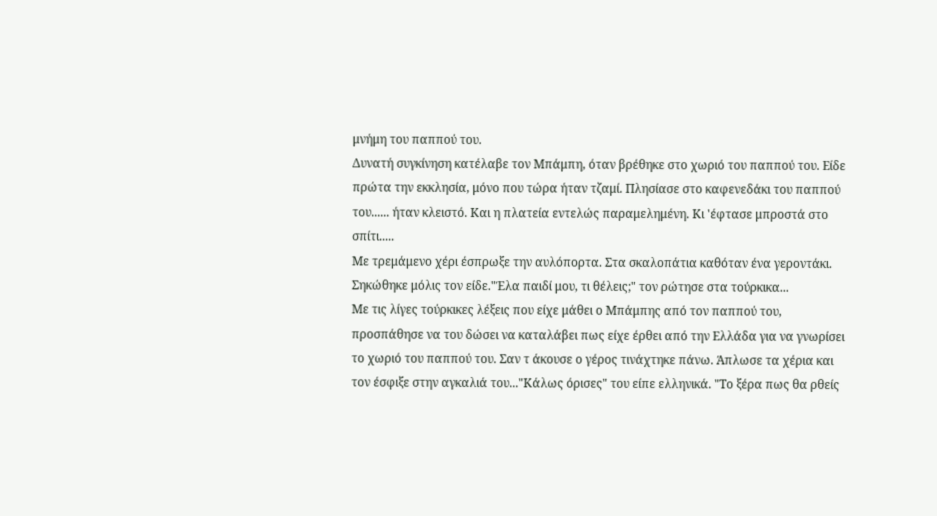μνήμη του παππού του.
Δυνατή συγκίνηση κατέλαβε τον Μπάμπη, όταν βρέθηκε στο χωριό του παππού του. Είδε πρώτα την εκκλησία, μόνο που τώρα ήταν τζαμί. Πλησίασε στο καφενεδάκι του παππού του...... ήταν κλειστό. Και η πλατεία εντελώς παραμελημένη. Κι 'έφτασε μπροστά στο σπίτι.....
Με τρεμάμενο χέρι έσπρωξε την αυλόπορτα. Στα σκαλοπάτια καθόταν ένα γεροντάκι. Σηκώθηκε μόλις τον είδε."Έλα παιδί μου, τι θέλεις;" τον ρώτησε στα τούρκικα...
Με τις λίγες τούρκικες λέξεις που είχε μάθει ο Μπάμπης από τον παππού του, προσπάθησε να του δώσει να καταλάβει πως είχε έρθει από την Ελλάδα για να γνωρίσει το χωριό του παππού του. Σαν τ άκουσε ο γέρος τινάχτηκε πάνω. Άπλωσε τα χέρια και τον έσφιξε στην αγκαλιά του..."Κάλως όρισες" του είπε ελληνικά. "Το ξέρα πως θα ρθείς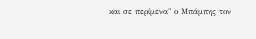και σε περίμενα" ο Μπάμπης τον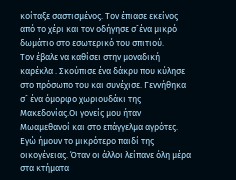κοίταξε σαστισμένος. Τον έπιασε εκείνος από το χέρι και τον οδήγησε σ´ένα μικρό δωμάτιο στο εσωτερικό του σπιτιού.
Τον έβαλε να καθίσει στην μοναδική καρέκλα . Σκούπισε ένα δάκρυ που κύλησε στο πρόσωπο του και συνέχισε. Γεννήθηκα σ´ ένα όμορφο χωριουδάκι της Μακεδονίας.Οι γονείς μου ήταν Μωαμεθανοί και στο επάγγελμα αγρότες.
Εγώ ήμουν το μικρότερο παιδί της οικογένειας. Όταν οι άλλοι λείπανε όλη μέρα στα κτήματα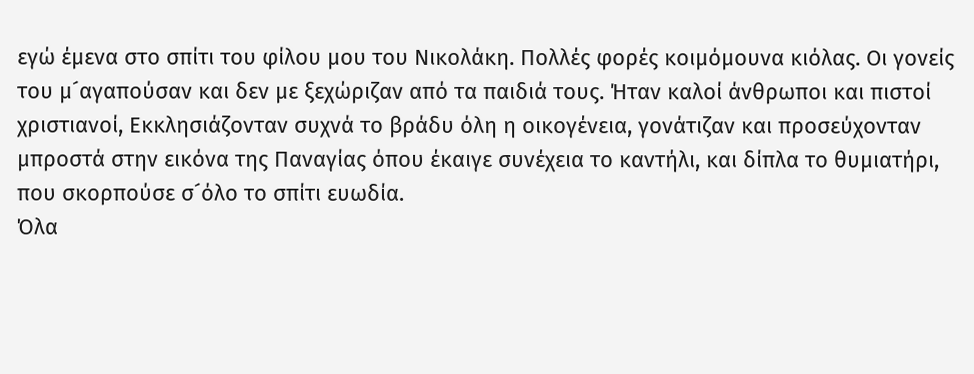εγώ έμενα στο σπίτι του φίλου μου του Νικολάκη. Πολλές φορές κοιμόμουνα κιόλας. Οι γονείς του μ´αγαπούσαν και δεν με ξεχώριζαν από τα παιδιά τους. Ήταν καλοί άνθρωποι και πιστοί χριστιανοί, Εκκλησιάζονταν συχνά το βράδυ όλη η οικογένεια, γονάτιζαν και προσεύχονταν μπροστά στην εικόνα της Παναγίας όπου έκαιγε συνέχεια το καντήλι, και δίπλα το θυμιατήρι, που σκορπούσε σ´όλο το σπίτι ευωδία.
Όλα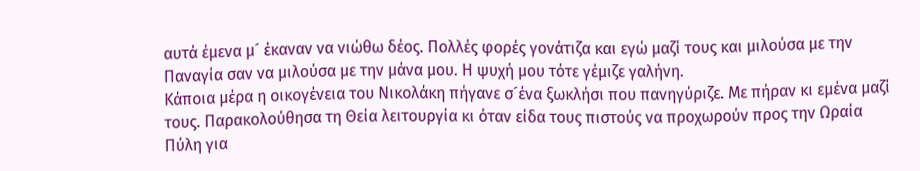αυτά έμενα μ´ έκαναν να νιώθω δέος. Πολλές φορές γονάτιζα και εγώ μαζί τους και μιλούσα με την Παναγία σαν να μιλούσα με την μάνα μου. Η ψυχή μου τότε γέμιζε γαλήνη.
Κάποια μέρα η οικογένεια του Νικολάκη πήγανε σ´ένα ξωκλήσι που πανηγύριζε. Με πήραν κι εμένα μαζί τους. Παρακολούθησα τη Θεία λειτουργία κι όταν είδα τους πιστούς να προχωρούν προς την Ωραία Πύλη για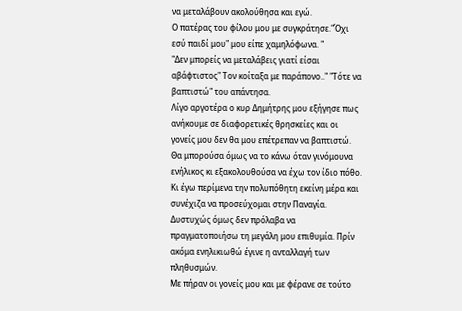να μεταλάβουν ακολούθησα και εγώ.
Ο πατέρας του φίλου μου με συγκράτησε."Όχι εσύ παιδί μου" μου είπε χαμηλόφωνα. "
"Δεν μπορείς να μεταλάβεις γιατί είσαι αβάφτιστος" Τον κοίταξα με παράπονο.." "Τότε να βαπτιστώ" του απάντησα.
Λίγο αργοτέρα ο κυρ Δημήτρης μου εξήγησε πως ανήκουμε σε διαφορετικές θρησκείες και οι γονείς μου δεν θα μου επέτρεπαν να βαπτιστώ. Θα μπορούσα όμως να το κάνω όταν γινόμουνα ενήλικος κι εξακολουθούσα να έχω τον ίδιο πόθο.
Κι έγω περίμενα την πολυπόθητη εκείνη μέρα και συνέχιζα να προσεύχομαι στην Παναγία. Δυστυχώς όμως δεν πρόλαβα να πραγματοποιήσω τη μεγάλη μου επιθυμία. Πρίν ακόμα ενηλικιωθώ έγινε η ανταλλαγή των πληθυσμών.
Με πήραν οι γονείς μου και με φέρανε σε τούτο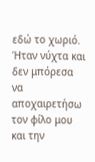εδώ το χωριό.
Ήταν νύχτα και δεν μπόρεσα να αποχαιρετήσω τον φίλο μου και την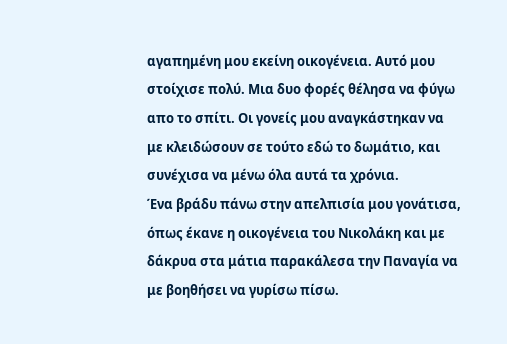αγαπημένη μου εκείνη οικογένεια. Αυτό μου στοίχισε πολύ. Μια δυο φορές θέλησα να φύγω απο το σπίτι. Οι γονείς μου αναγκάστηκαν να με κλειδώσουν σε τούτο εδώ το δωμάτιο, και συνέχισα να μένω όλα αυτά τα χρόνια.
Ένα βράδυ πάνω στην απελπισία μου γονάτισα, όπως έκανε η οικογένεια του Νικολάκη και με δάκρυα στα μάτια παρακάλεσα την Παναγία να με βοηθήσει να γυρίσω πίσω.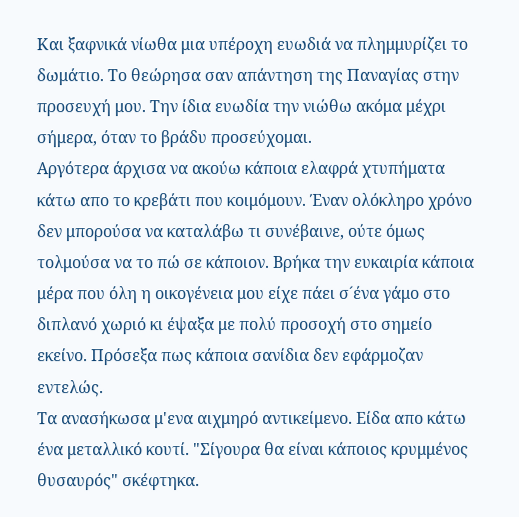Και ξαφνικά νίωθα μια υπέροχη ευωδιά να πλημμυρίζει το δωμάτιο. Το θεώρησα σαν απάντηση της Παναγίας στην προσευχή μου. Την ίδια ευωδία την νιώθω ακόμα μέχρι σήμερα, όταν το βράδυ προσεύχομαι.
Αργότερα άρχισα να ακούω κάποια ελαφρά χτυπήματα κάτω απο το κρεβάτι που κοιμόμουν. Έναν ολόκληρο χρόνο δεν μπορούσα να καταλάβω τι συνέβαινε, ούτε όμως τολμούσα να το πώ σε κάποιον. Βρήκα την ευκαιρία κάποια μέρα που όλη η οικογένεια μου είχε πάει σ´ένα γάμο στο διπλανό χωριό κι έψαξα με πολύ προσοχή στο σημείο εκείνο. Πρόσεξα πως κάποια σανίδια δεν εφάρμοζαν εντελώς.
Τα ανασήκωσα μ'ενα αιχμηρό αντικείμενο. Είδα απο κάτω ένα μεταλλικό κουτί. "Σίγουρα θα είναι κάποιος κρυμμένος θυσαυρός" σκέφτηκα.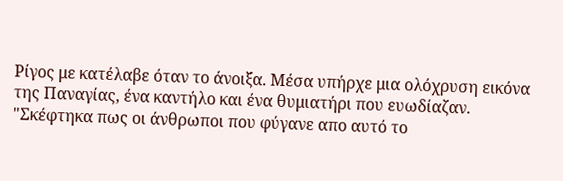Ρίγος με κατέλαβε όταν το άνοιξα. Μέσα υπήρχε μια ολόχρυση εικόνα της Παναγίας, ένα καντήλο και ένα θυμιατήρι που ευωδίαζαν.
"Σκέφτηκα πως οι άνθρωποι που φύγανε απο αυτό το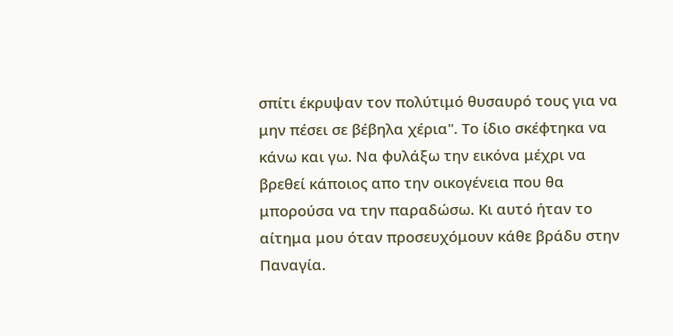σπίτι έκρυψαν τον πολύτιμό θυσαυρό τους για να μην πέσει σε βέβηλα χέρια". Το ίδιο σκέφτηκα να κάνω και γω. Να φυλάξω την εικόνα μέχρι να βρεθεί κάποιος απο την οικογένεια που θα μπορούσα να την παραδώσω. Κι αυτό ήταν το αίτημα μου όταν προσευχόμουν κάθε βράδυ στην Παναγία.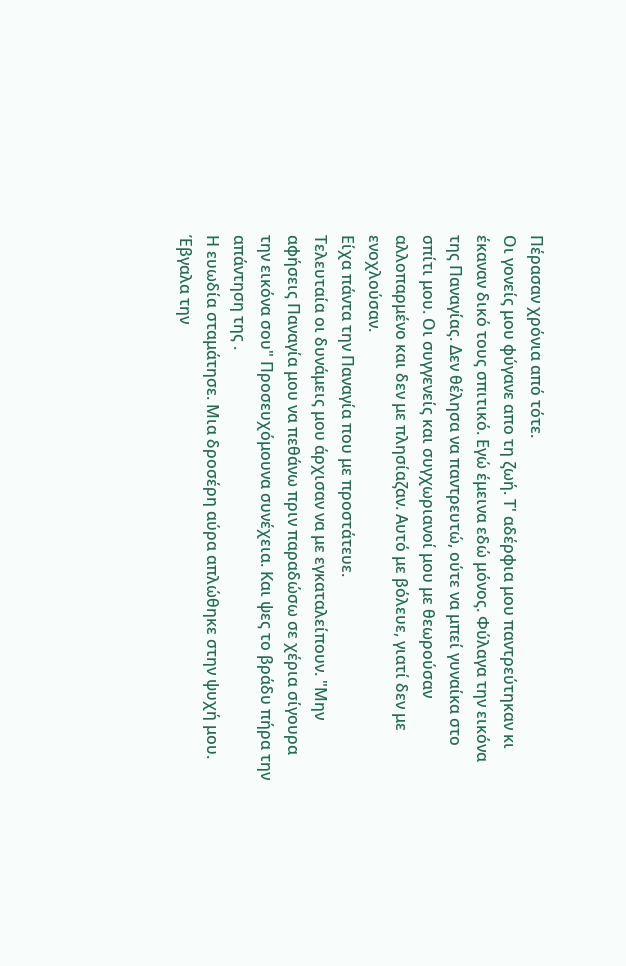Πέρασαν χρόνια από τότε.
Οι γονείς μου φύγανε απο τη ζωή. Τ' αδέρφια μου παντρεύτηκαν κι έκαναν δικό τους σπιτικό. Εγώ έμεινα εδώ μόνος. Φύλαγα την εικόνα της Παναγίας. Δεν θέλησα να παντρευτώ, ούτε να μπεί γυναίκα στο σπίτι μου. Οι συγγενείς και συγχωριανοί μου με θεωρούσαν αλλοπαρμένο και δεν με πλησίαζαν. Αυτό με βόλευε, γιατί δεν με ενοχλούσαν.
Είχα πάντα την Παναγία που με προστάτευε.
Τελευταία οι δυνάμεις μου άρχισαν να με εγκαταλείπουν. "Μην αφήσεις Παναγία μου να πεθάνω πριν παραδώσω σε χέρια σίγουρα την εικόνα σου" Προσευχόμουνα συνέχεια. Και ψες το βράδυ πήρα την απάντηση της .
Η ευωδία σταμάτησε. Μια δροσέρη αύρα απλώθηκε στην ψυχή μου. Έβγαλα την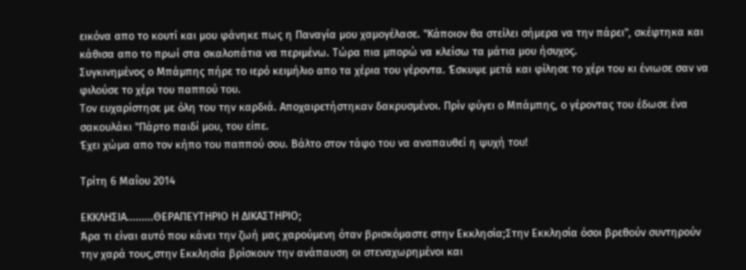εικόνα απο το κουτί και μου φάνηκε πως η Παναγία μου χαμογέλασε. "Κάποιον θα στείλει σήμερα να την πάρει", σκέφτηκα και κάθισα απο το πρωί στα σκαλοπάτια να περιμένω. Τώρα πια μπορώ να κλείσω τα μάτια μου ήσυχος.
Συγκινημένος ο Μπάμπης πήρε το ιερό κειμήλιο απο τα χέρια του γέροντα. Έσκυψε μετά και φίλησε το χέρι του κι ένιωσε σαν να φιλούσε το χέρι του παππού του.
Τον ευχαρίστησε με όλη του την καρδιά. Αποχαιρετήστηκαν δακρυσμένοι. Πρίν φύγει ο Μπάμπης, ο γέροντας του έδωσε ένα σακουλάκι "Πάρτο παιδί μου, του είπε.
Έχει χώμα απο τον κήπο του παππού σου. Βάλτο στον τάφο του να αναπαυθεί η ψυχή του!

Τρίτη 6 Μαΐου 2014

ΕΚΚΛΗΣΙΑ.........ΘΕΡΑΠΕΥΤΗΡΙΟ Η ΔΙΚΑΣΤΗΡΙΟ;
Άρα τι είναι αυτό που κάνει την ζωή μας χαρούμενη όταν βρισκόμαστε στην Εκκλησία;Στην Εκκλησία όσοι βρεθούν συντηρούν την χαρά τους,στην Εκκλησία βρίσκουν την ανάπαυση οι στεναχωρημένοι και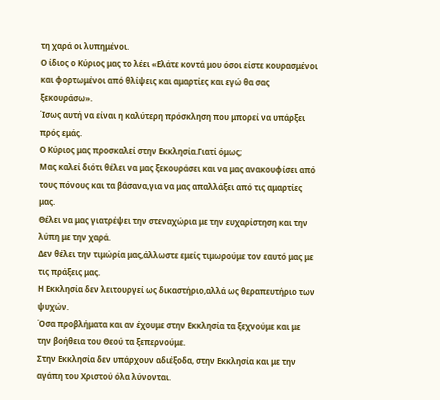τη χαρά οι λυπημένοι.
Ο ίδιος ο Κύριος μας το λέει «Ελάτε κοντά μου όσοι είστε κουρασμένοι και φορτωμένοι από θλίψεις και αμαρτίες και εγώ θα σας ξεκουράσω».
Ίσως αυτή να είναι η καλύτερη πρόσκληση που μπορεί να υπάρξει πρός εμάς.
Ο Κύριος μας προσκαλεί στην Εκκλησία.Γιατί όμως;
Μας καλεί διότι θέλει να μας ξεκουράσει και να μας ανακουφίσει από τους πόνους και τα βάσανα,για να μας απαλλάξει από τις αμαρτίες μας.
Θέλει να μας γιατρέψει την στεναχώρια με την ευχαρίστηση και την λύπη με την χαρά.
Δεν θέλει την τιμώρία μας,άλλωστε εμείς τιμωρούμε τον εαυτό μας με τις πράξεις μας.
Η Εκκλησία δεν λειτουργεί ως δικαστήριο,αλλά ως θεραπευτήριο των ψυχών.
Όσα προβλήματα και αν έχουμε στην Εκκλησία τα ξεχνούμε και με την βοήθεια του Θεού τα ξεπερνούμε.
Στην Εκκλησία δεν υπάρχουν αδιέξοδα, στην Εκκλησία και με την αγάπη του Χριστού όλα λύνονται.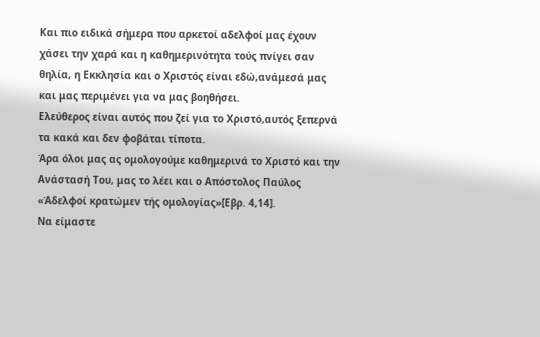Και πιο ειδικά σήμερα που αρκετοί αδελφοί μας έχουν χάσει την χαρά και η καθημερινότητα τούς πνίγει σαν θηλία, η Εκκλησία και ο Χριστός είναι εδώ,ανάμεσά μας και μας περιμένει για να μας βοηθήσει.
Ελεύθερος είναι αυτός που ζεί για το Χριστό,αυτός ξεπερνά τα κακά και δεν φοβάται τίποτα.
Άρα όλοι μας ας ομολογούμε καθημερινά το Χριστό και την Ανάστασή Του, μας το λέει και ο Απόστολος Παύλος «Άδελφοί κρατώμεν τής ομολογίας»[Εβρ. 4,14].
Να είμαστε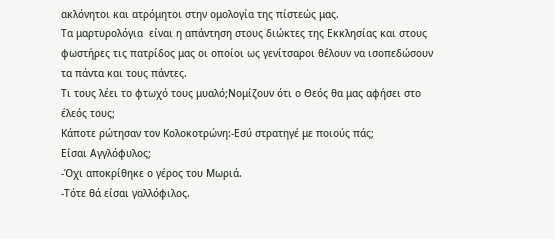ακλόνητοι και ατρόμητοι στην ομολογία της πίστεώς μας.
Τα μαρτυρολόγια  είναι η απάντηση στους διώκτες της Εκκλησίας και στους φωστήρες τις πατρίδος μας οι οποίοι ως γενίτσαροι θέλουν να ισοπεδώσουν τα πάντα και τους πάντες.
Τι τους λέει το φτωχό τους μυαλό;Νομίζουν ότι ο Θεός θα μας αφήσει στο έλεός τους;
Κάποτε ρώτησαν τον Κολοκοτρώνη:-Εσύ στρατηγέ με ποιούς πάς;
Είσαι Αγγλόφυλος;
-Όχι αποκρίθηκε ο γέρος του Μωριά.
-Τότε θά είσαι γαλλόφιλος.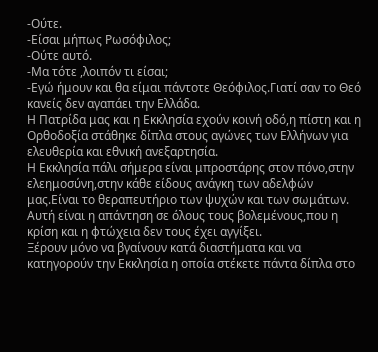-Ούτε.
-Είσαι μήπως Ρωσόφιλος;
-Ούτε αυτό.
-Μα τότε ,λοιπόν τι είσαι;
-Εγώ ήμουν και θα είμαι πάντοτε Θεόφιλος.Γιατί σαν το Θεό κανείς δεν αγαπάει την Ελλάδα.
Η Πατρίδα μας και η Εκκλησία εχούν κοινή οδό,η πίστη και η Ορθοδοξία στάθηκε δίπλα στους αγώνες των Ελλήνων για ελευθερία και εθνική ανεξαρτησία.
Η Εκκλησία πάλι σήμερα είναι μπροστάρης στον πόνο,στην ελεημοσύνη,στην κάθε είδους ανάγκη των αδελφών μας.Είναι το θεραπευτήριο των ψυχών και των σωμάτων.
Αυτή είναι η απάντηση σε όλους τους βολεμένους,που η κρίση και η φτώχεια δεν τους έχει αγγίξει.
Ξέρουν μόνο να βγαίνουν κατά διαστήματα και να κατηγορούν την Εκκλησία η οποία στέκετε πάντα δίπλα στο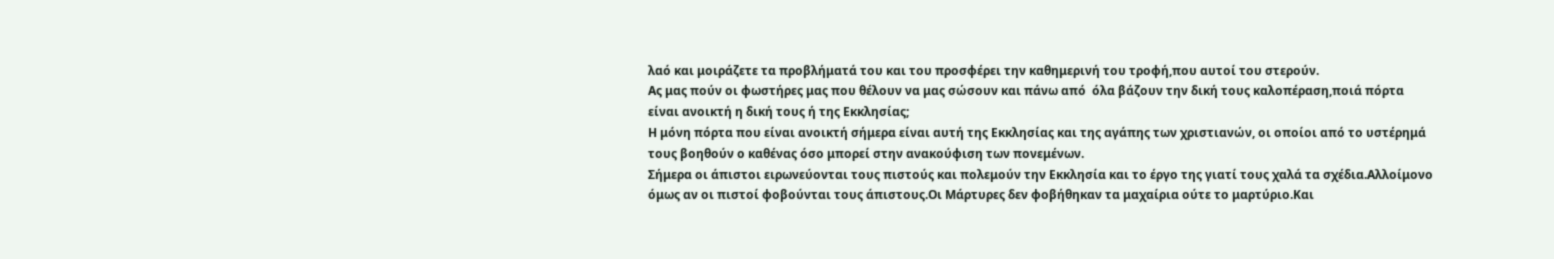λαό και μοιράζετε τα προβλήματά του και του προσφέρει την καθημερινή του τροφή,που αυτοί του στερούν.
Ας μας πούν οι φωστήρες μας που θέλουν να μας σώσουν και πάνω από  όλα βάζουν την δική τους καλοπέραση,ποιά πόρτα είναι ανοικτή η δική τους ή της Εκκλησίας;
Η μόνη πόρτα που είναι ανοικτή σήμερα είναι αυτή της Εκκλησίας και της αγάπης των χριστιανών, οι οποίοι από το υστέρημά τους βοηθούν ο καθένας όσο μπορεί στην ανακούφιση των πονεμένων.
Σήμερα οι άπιστοι ειρωνεύονται τους πιστούς και πολεμούν την Εκκλησία και το έργο της γιατί τους χαλά τα σχέδια.Αλλοίμονο όμως αν οι πιστοί φοβούνται τους άπιστους.Οι Μάρτυρες δεν φοβήθηκαν τα μαχαίρια ούτε το μαρτύριο.Και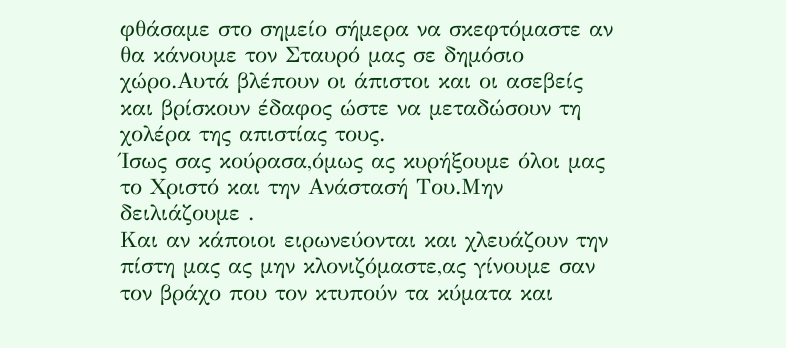φθάσαμε στο σημείο σήμερα να σκεφτόμαστε αν θα κάνουμε τον Σταυρό μας σε δημόσιο χώρο.Αυτά βλέπουν οι άπιστοι και οι ασεβείς και βρίσκουν έδαφος ώστε να μεταδώσουν τη χολέρα της απιστίας τους.
Ίσως σας κούρασα,όμως ας κυρήξουμε όλοι μας το Χριστό και την Ανάστασή Του.Μην δειλιάζουμε .
Και αν κάποιοι ειρωνεύονται και χλευάζουν την πίστη μας ας μην κλονιζόμαστε,ας γίνουμε σαν τον βράχο που τον κτυπούν τα κύματα και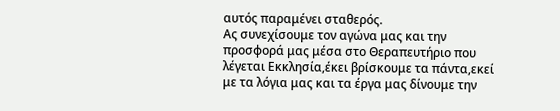αυτός παραμένει σταθερός.
Ας συνεχίσουμε τον αγώνα μας και την προσφορά μας μέσα στο Θεραπευτήριο που λέγεται Εκκλησία,έκει βρίσκουμε τα πάντα,εκεί με τα λόγια μας και τα έργα μας δίνουμε την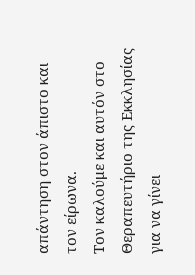απάντηση στον άπιστο και τον είρωνα.
Τον καλούμε και αυτόν στο Θεραπευτήριο της Εκκλησίας για να γίνει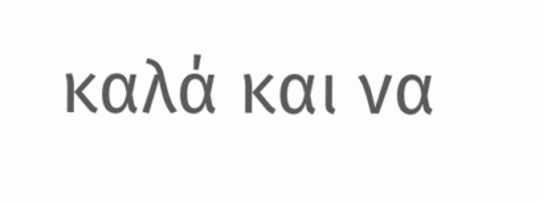καλά και να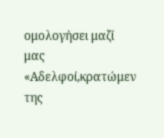ομολογήσει μαζί μας «Αδελφοί,κρατώμεν της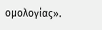ομολογίας».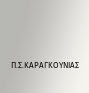Π.Σ.ΚΑΡΑΓΚΟΥΝΙΑΣ